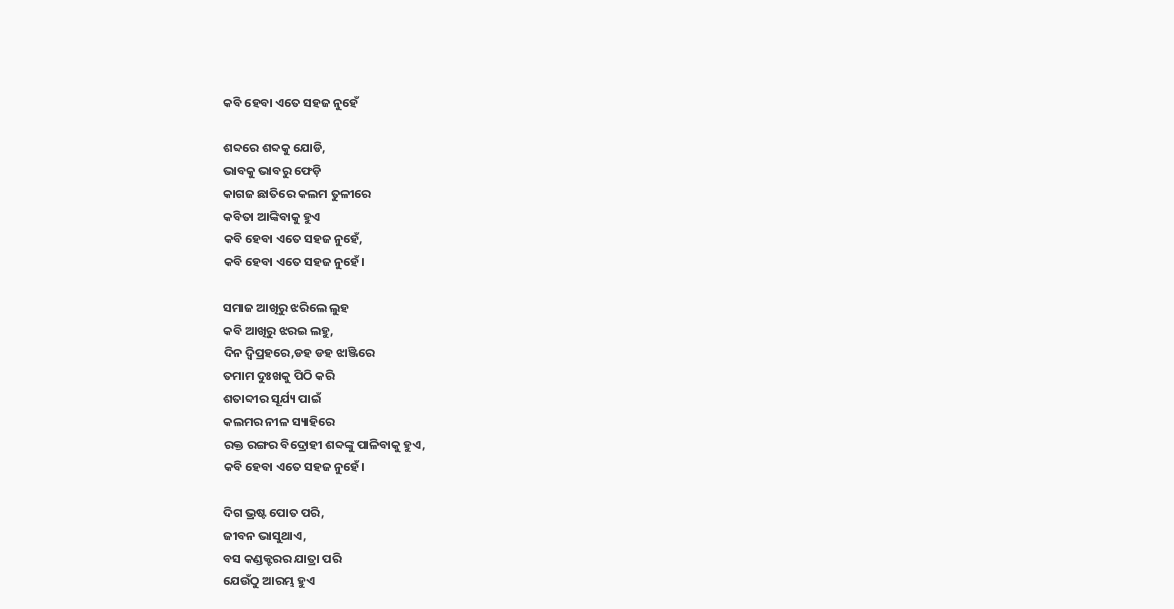କବି ହେବା ଏତେ ସହଜ ନୁହେଁ

ଶବ୍ଦରେ ଶବ୍ଦକୁ ଯୋଡି,
ଭାବକୁ ଭାବରୁ ଫେଡ଼ି
କାଗଜ ଛାତିରେ କଲମ ତୁଳୀରେ
କବିତା ଆଙ୍କିବାକୁ ହୁଏ
କବି ହେବା ଏତେ ସହଜ ନୁହେଁ,
କବି ହେବା ଏତେ ସହଜ ନୁହେଁ।

ସମାଜ ଆଖିରୁ ଝରିଲେ ଲୁହ
କବି ଆଖିରୁ ଝରଇ ଲହୁ,
ଦିନ ଦ୍ଵିପ୍ରହରେ,ଡହ ଡହ ଝାଞ୍ଜିରେ
ତମାମ ଦୁଃଖକୁ ପିଠି କରି
ଶତାବ୍ଦୀର ସୂର୍ଯ୍ୟ ପାଇଁ
କଲମର ନୀଳ ସ୍ୟାହିରେ
ରକ୍ତ ରଙ୍ଗର ବିଦ୍ରୋହୀ ଶବ୍ଦଙ୍କୁ ପାଳିବାକୁ ହୁଏ,
କବି ହେବା ଏତେ ସହଜ ନୁହେଁ।

ଦିଗ ଭ୍ରଷ୍ଟ ପୋତ ପରି,
ଜୀବନ ଭାସୁଥାଏ,
ବସ କଣ୍ଡକ୍ଟରର ଯାତ୍ରା ପରି
ଯେଉଁଠୁ ଆରମ୍ଭ ହୁଏ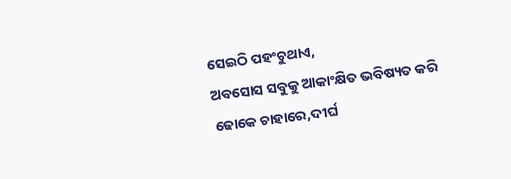ସେଇଠି ପହଂଚୁଥାଏ,
ଅବସୋସ ସବୁକୁ ଆକାଂକ୍ଷିତ ଭବିଷ୍ୟତ କରି
ଢୋକେ ଚାହାରେ,ଦୀର୍ଘ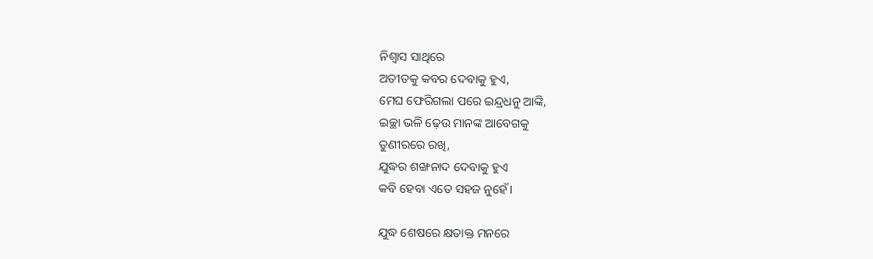ନିଶ୍ଵାସ ସାଥିରେ
ଅତୀତକୁ କବର ଦେବାକୁ ହୁଏ,
ମେଘ ଫେରିଗଲା ପରେ ଇନ୍ଦ୍ରଧନୁ ଆଙ୍କି,
ଇଚ୍ଛା ଭଳି ଢ଼େଉ ମାନଙ୍କ ଆବେଗକୁ
ତୁଣୀରରେ ରଖି,
ଯୁଦ୍ଧର ଶଙ୍ଖନାଦ ଦେବାକୁ ହୁଏ
କବି ହେବା ଏତେ ସହଜ ନୁହେଁ।

ଯୁଦ୍ଧ ଶେଷରେ କ୍ଷତାକ୍ତ ମନରେ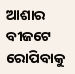ଆଶାର ବୀଜଟେ ରୋପିବାକୁ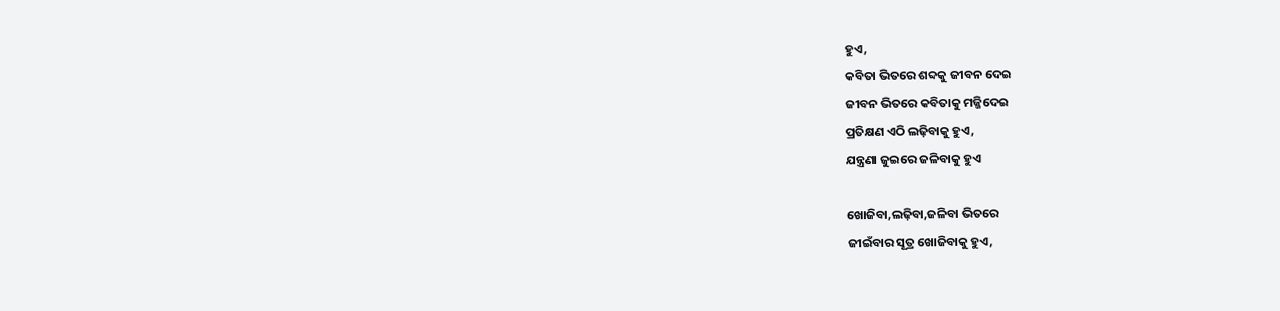ହୁଏ,
କବିତା ଭିତରେ ଶବ୍ଦକୁ ଜୀବନ ଦେଇ
ଜୀବନ ଭିତରେ କବିତାକୁ ମଜ୍ଜିଦେଇ
ପ୍ରତିକ୍ଷଣ ଏଠି ଲଢ଼ିବାକୁ ହୁଏ,
ଯନ୍ତ୍ରଣା ଜୁଇରେ ଜଳିବାକୁ ହୁଏ

ଖୋଜିବା,ଲଢ଼ିବା,ଜଳିବା ଭିତରେ
ଜୀଇଁବାର ସୂତ୍ର ଖୋଜିବାକୁ ହୁଏ,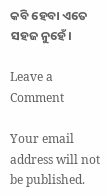କବି ହେବା ଏତେ ସହଜ ନୁହେଁ।

Leave a Comment

Your email address will not be published.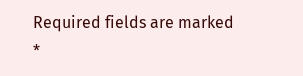Required fields are marked *